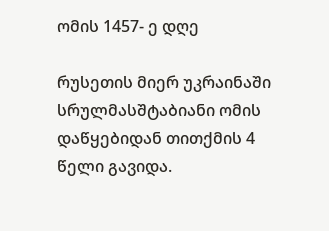ომის 1457- ე დღე

რუსეთის მიერ უკრაინაში სრულმასშტაბიანი ომის დაწყებიდან თითქმის 4 წელი გავიდა.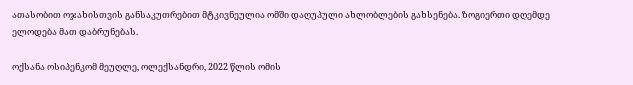ათასობით ოჯახისთვის განსაკუთრებით მტკივნეულია ომში დაღუპული ახლობლების გახსენება. ზოგიერთი დღემდე ელოდება მათ დაბრუნებას.

ოქსანა ოსიპენკომ მეუღლე, ოლექსანდრი, 2022 წლის ომის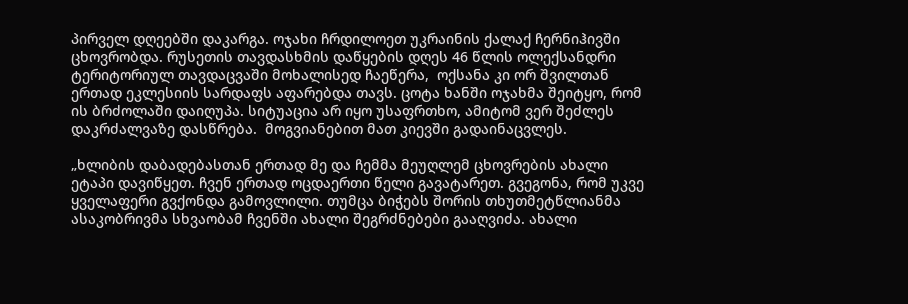პირველ დღეებში დაკარგა. ოჯახი ჩრდილოეთ უკრაინის ქალაქ ჩერნიჰივში ცხოვრობდა. რუსეთის თავდასხმის დაწყების დღეს 46 წლის ოლექსანდრი ტერიტორიულ თავდაცვაში მოხალისედ ჩაეწერა,  ოქსანა კი ორ შვილთან ერთად ეკლესიის სარდაფს აფარებდა თავს. ცოტა ხანში ოჯახმა შეიტყო, რომ ის ბრძოლაში დაიღუპა. სიტუაცია არ იყო უსაფრთხო, ამიტომ ვერ შეძლეს დაკრძალვაზე დასწრება.  მოგვიანებით მათ კიევში გადაინაცვლეს.

„ხლიბის დაბადებასთან ერთად მე და ჩემმა მეუღლემ ცხოვრების ახალი ეტაპი დავიწყეთ. ჩვენ ერთად ოცდაერთი წელი გავატარეთ. გვეგონა, რომ უკვე ყველაფერი გვქონდა გამოვლილი. თუმცა ბიჭებს შორის თხუთმეტწლიანმა ასაკობრივმა სხვაობამ ჩვენში ახალი შეგრძნებები გააღვიძა. ახალი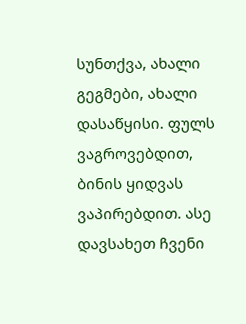სუნთქვა, ახალი გეგმები, ახალი დასაწყისი. ფულს ვაგროვებდით, ბინის ყიდვას ვაპირებდით. ასე დავსახეთ ჩვენი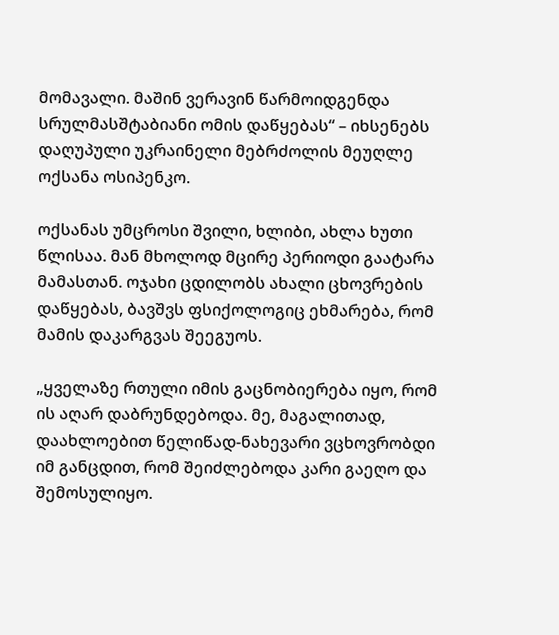მომავალი. მაშინ ვერავინ წარმოიდგენდა სრულმასშტაბიანი ომის დაწყებას“ – იხსენებს დაღუპული უკრაინელი მებრძოლის მეუღლე ოქსანა ოსიპენკო.

ოქსანას უმცროსი შვილი, ხლიბი, ახლა ხუთი წლისაა. მან მხოლოდ მცირე პერიოდი გაატარა მამასთან. ოჯახი ცდილობს ახალი ცხოვრების დაწყებას, ბავშვს ფსიქოლოგიც ეხმარება, რომ  მამის დაკარგვას შეეგუოს.

„ყველაზე რთული იმის გაცნობიერება იყო, რომ ის აღარ დაბრუნდებოდა. მე, მაგალითად, დაახლოებით წელიწად-ნახევარი ვცხოვრობდი იმ განცდით, რომ შეიძლებოდა კარი გაეღო და შემოსულიყო.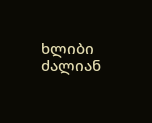ხლიბი ძალიან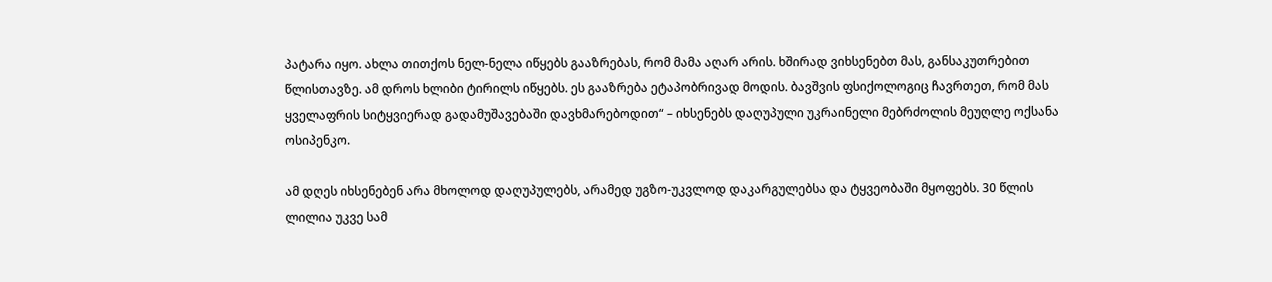პატარა იყო. ახლა თითქოს ნელ-ნელა იწყებს გააზრებას, რომ მამა აღარ არის. ხშირად ვიხსენებთ მას, განსაკუთრებით წლისთავზე. ამ დროს ხლიბი ტირილს იწყებს. ეს გააზრება ეტაპობრივად მოდის. ბავშვის ფსიქოლოგიც ჩავრთეთ, რომ მას ყველაფრის სიტყვიერად გადამუშავებაში დავხმარებოდით“ – იხსენებს დაღუპული უკრაინელი მებრძოლის მეუღლე ოქსანა ოსიპენკო.

ამ დღეს იხსენებენ არა მხოლოდ დაღუპულებს, არამედ უგზო-უკვლოდ დაკარგულებსა და ტყვეობაში მყოფებს. 30 წლის ლილია უკვე სამ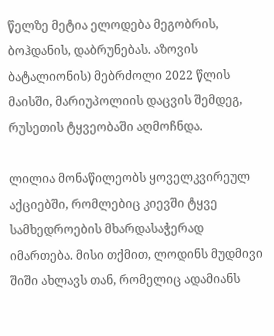წელზე მეტია ელოდება მეგობრის, ბოჰდანის, დაბრუნებას. აზოვის ბატალიონის) მებრძოლი 2022 წლის მაისში, მარიუპოლიის დაცვის შემდეგ, რუსეთის ტყვეობაში აღმოჩნდა.

ლილია მონაწილეობს ყოველკვირეულ აქციებში, რომლებიც კიევში ტყვე სამხედროების მხარდასაჭერად იმართება. მისი თქმით, ლოდინს მუდმივი შიში ახლავს თან, რომელიც ადამიანს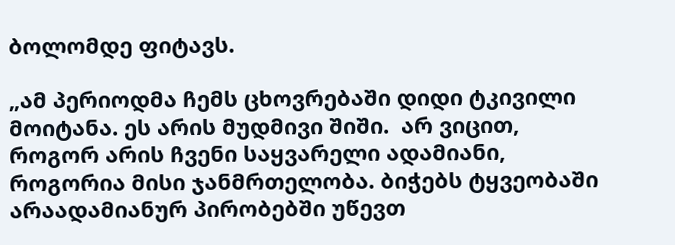ბოლომდე ფიტავს.

„ამ პერიოდმა ჩემს ცხოვრებაში დიდი ტკივილი მოიტანა. ეს არის მუდმივი შიში.  არ ვიცით, როგორ არის ჩვენი საყვარელი ადამიანი, როგორია მისი ჯანმრთელობა. ბიჭებს ტყვეობაში  არაადამიანურ პირობებში უწევთ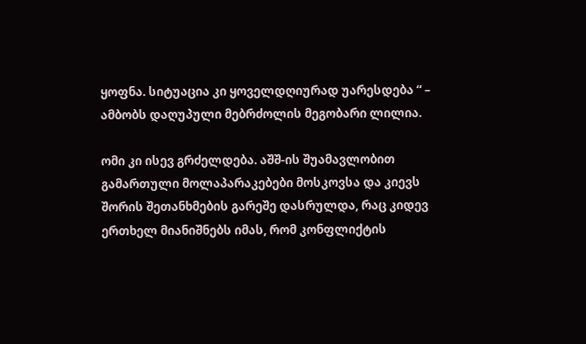ყოფნა. სიტუაცია კი ყოველდღიურად უარესდება “ – ამბობს დაღუპული მებრძოლის მეგობარი ლილია.

ომი კი ისევ გრძელდება. აშშ-ის შუამავლობით გამართული მოლაპარაკებები მოსკოვსა და კიევს შორის შეთანხმების გარეშე დასრულდა, რაც კიდევ ერთხელ მიანიშნებს იმას, რომ კონფლიქტის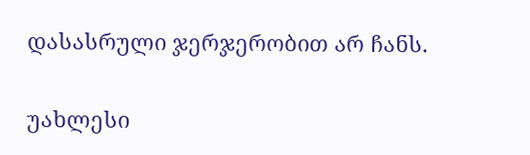დასასრული ჯერჯერობით არ ჩანს.

უახლესი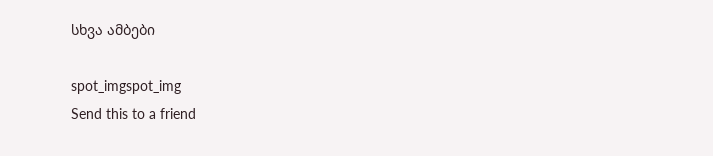სხვა ამბები

spot_imgspot_img
Send this to a friend